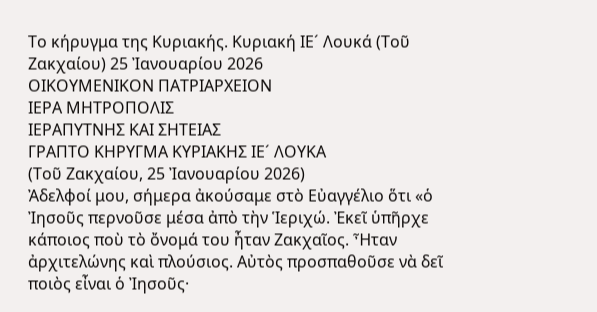Το κήρυγμα της Κυριακής. Κυριακή ΙΕ´ Λουκά (Τοῦ Ζακχαίου) 25 Ἰανουαρίου 2026
ΟΙΚΟΥΜΕΝΙΚΟΝ ΠΑΤΡΙΑΡΧΕΙΟΝ
ΙΕΡΑ ΜΗΤΡΟΠΟΛΙΣ
ΙΕΡΑΠΥΤΝΗΣ ΚΑΙ ΣΗΤΕΙΑΣ
ΓΡΑΠΤΟ ΚΗΡΥΓΜΑ ΚΥΡΙΑΚΗΣ ΙΕ´ ΛΟΥΚΑ
(Τοῦ Ζακχαίου, 25 Ἰανουαρίου 2026)
Ἀδελφοί μου, σήμερα ἀκούσαμε στὸ Εὐαγγέλιο ὅτι «ὁ Ἰησοῦς περνοῦσε μέσα ἀπὸ τὴν Ἱεριχώ. Ἐκεῖ ὑπῆρχε κάποιος ποὺ τὸ ὄνομά του ἦταν Ζακχαῖος. Ἦταν ἀρχιτελώνης καὶ πλούσιος. Αὐτὸς προσπαθοῦσε νὰ δεῖ ποιὸς εἶναι ὁ Ἰησοῦς·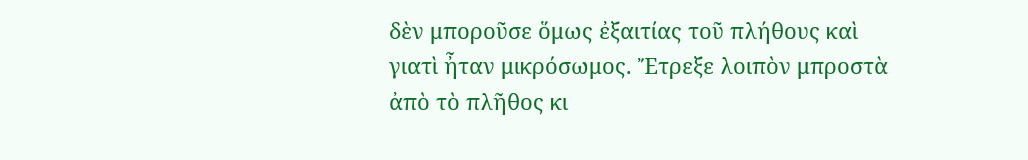δὲν μποροῦσε ὅμως ἐξαιτίας τοῦ πλήθους καὶ γιατὶ ἦταν μικρόσωμος. Ἔτρεξε λοιπὸν μπροστὰ ἀπὸ τὸ πλῆθος κι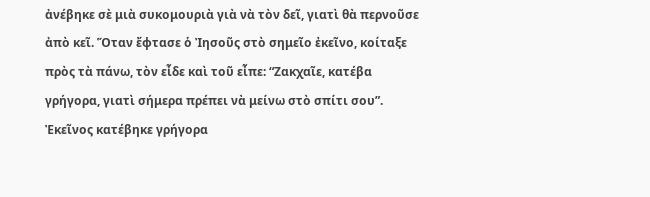ἀνέβηκε σὲ μιὰ συκομουριὰ γιὰ νὰ τὸν δεῖ, γιατὶ θὰ περνοῦσε ἀπὸ κεῖ. Ὅταν ἔφτασε ὁ Ἰησοῦς στὸ σημεῖο ἐκεῖνο, κοίταξε πρὸς τὰ πάνω, τὸν εἶδε καὶ τοῦ εἶπε: “Ζακχαῖε, κατέβα γρήγορα, γιατὶ σήμερα πρέπει νὰ μείνω στὸ σπίτι σου”. Ἐκεῖνος κατέβηκε γρήγορα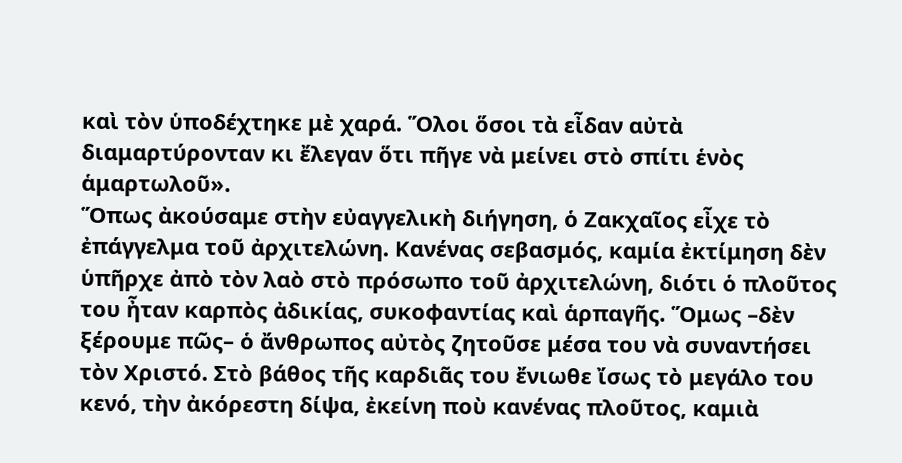καὶ τὸν ὑποδέχτηκε μὲ χαρά. Ὅλοι ὅσοι τὰ εἶδαν αὐτὰ διαμαρτύρονταν κι ἔλεγαν ὅτι πῆγε νὰ μείνει στὸ σπίτι ἑνὸς ἁμαρτωλοῦ».
Ὅπως ἀκούσαμε στὴν εὐαγγελικὴ διήγηση, ὁ Ζακχαῖος εἶχε τὸ ἐπάγγελμα τοῦ ἀρχιτελώνη. Κανένας σεβασμός, καμία ἐκτίμηση δὲν ὑπῆρχε ἀπὸ τὸν λαὸ στὸ πρόσωπο τοῦ ἀρχιτελώνη, διότι ὁ πλοῦτος του ἦταν καρπὸς ἀδικίας, συκοφαντίας καὶ ἁρπαγῆς. Ὅμως –δὲν ξέρουμε πῶς– ὁ ἄνθρωπος αὐτὸς ζητοῦσε μέσα του νὰ συναντήσει τὸν Χριστό. Στὸ βάθος τῆς καρδιᾶς του ἔνιωθε ἴσως τὸ μεγάλο του κενό, τὴν ἀκόρεστη δίψα, ἐκείνη ποὺ κανένας πλοῦτος, καμιὰ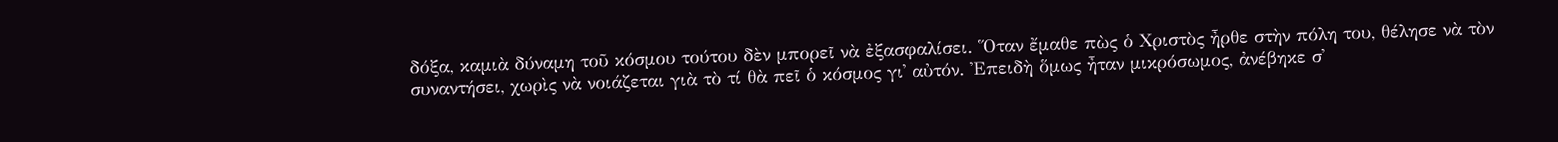δόξα, καμιὰ δύναμη τοῦ κόσμου τούτου δὲν μπορεῖ νὰ ἐξασφαλίσει. Ὅταν ἔμαθε πὼς ὁ Χριστὸς ἦρθε στὴν πόλη του, θέλησε νὰ τὸν συναντήσει, χωρὶς νὰ νοιάζεται γιὰ τὸ τί θὰ πεῖ ὁ κόσμος γι᾿ αὐτόν. Ἐπειδὴ ὅμως ἦταν μικρόσωμος, ἀνέβηκε σ᾽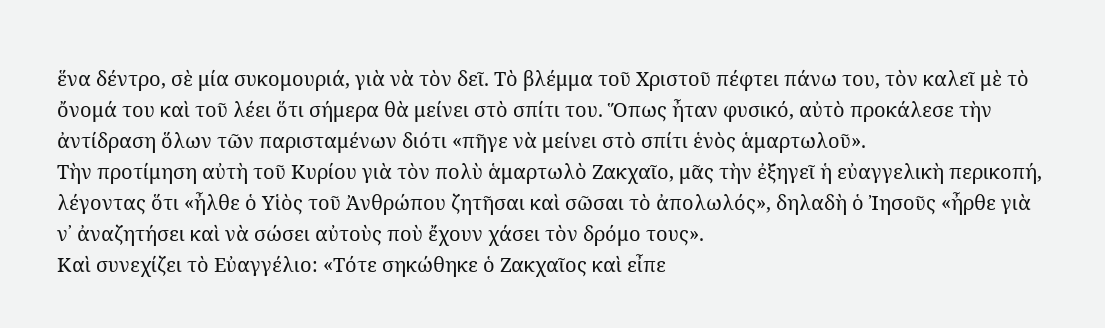ἕνα δέντρο, σὲ μία συκομουριά, γιὰ νὰ τὸν δεῖ. Τὸ βλέμμα τοῦ Χριστοῦ πέφτει πάνω του, τὸν καλεῖ μὲ τὸ ὄνομά του καὶ τοῦ λέει ὅτι σήμερα θὰ μείνει στὸ σπίτι του. Ὅπως ἦταν φυσικό, αὐτὸ προκάλεσε τὴν ἀντίδραση ὅλων τῶν παρισταμένων διότι «πῆγε νὰ μείνει στὸ σπίτι ἑνὸς ἁμαρτωλοῦ».
Τὴν προτίμηση αὐτὴ τοῦ Κυρίου γιὰ τὸν πολὺ ἁμαρτωλὸ Ζακχαῖο, μᾶς τὴν ἐξηγεῖ ἡ εὐαγγελικὴ περικοπή, λέγοντας ὅτι «ἦλθε ὁ Υἱὸς τοῦ Ἀνθρώπου ζητῆσαι καὶ σῶσαι τὸ ἀπολωλός», δηλαδὴ ὁ Ἰησοῦς «ἦρθε γιὰ ν᾿ ἀναζητήσει καὶ νὰ σώσει αὐτοὺς ποὺ ἔχουν χάσει τὸν δρόμο τους».
Καὶ συνεχίζει τὸ Εὐαγγέλιο: «Τότε σηκώθηκε ὁ Ζακχαῖος καὶ εἶπε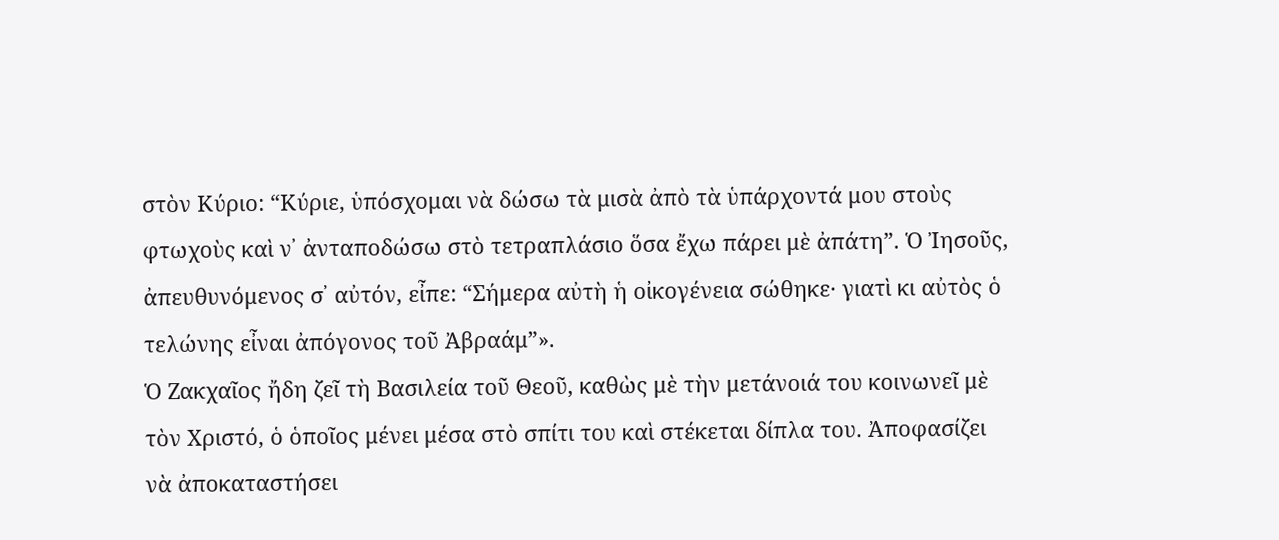στὸν Κύριο: “Κύριε, ὑπόσχομαι νὰ δώσω τὰ μισὰ ἀπὸ τὰ ὑπάρχοντά μου στοὺς φτωχοὺς καὶ ν᾿ ἀνταποδώσω στὸ τετραπλάσιο ὅσα ἔχω πάρει μὲ ἀπάτη”. Ὁ Ἰησοῦς, ἀπευθυνόμενος σ᾿ αὐτόν, εἶπε: “Σήμερα αὐτὴ ἡ οἰκογένεια σώθηκε· γιατὶ κι αὐτὸς ὁ τελώνης εἶναι ἀπόγονος τοῦ Ἀβραάμ”».
Ὁ Ζακχαῖος ἤδη ζεῖ τὴ Βασιλεία τοῦ Θεοῦ, καθὼς μὲ τὴν μετάνοιά του κοινωνεῖ μὲ τὸν Χριστό, ὁ ὁποῖος μένει μέσα στὸ σπίτι του καὶ στέκεται δίπλα του. Ἀποφασίζει νὰ ἀποκαταστήσει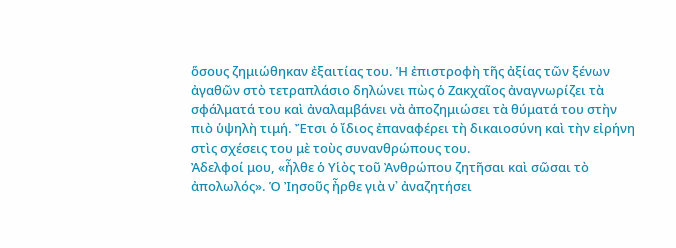ὅσους ζημιώθηκαν ἐξαιτίας του. Ἡ ἐπιστροφὴ τῆς ἀξίας τῶν ξένων ἀγαθῶν στὸ τετραπλάσιο δηλώνει πὼς ὁ Ζακχαῖος ἀναγνωρίζει τὰ σφάλματά του καὶ ἀναλαμβάνει νὰ ἀποζημιώσει τὰ θύματά του στὴν πιὸ ὑψηλὴ τιμή. Ἔτσι ὁ ἴδιος ἐπαναφέρει τὴ δικαιοσύνη καὶ τὴν εἰρήνη στὶς σχέσεις του μὲ τοὺς συνανθρώπους του.
Ἀδελφοί μου, «ἦλθε ὁ Υἱὸς τοῦ Ἀνθρώπου ζητῆσαι καὶ σῶσαι τὸ ἀπολωλός». Ὁ Ἰησοῦς ἦρθε γιὰ ν᾿ ἀναζητήσει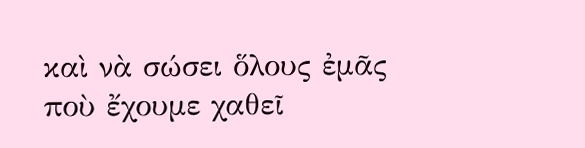καὶ νὰ σώσει ὅλους ἐμᾶς ποὺ ἔχουμε χαθεῖ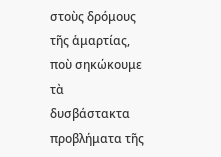στοὺς δρόμους τῆς ἁμαρτίας, ποὺ σηκώκουμε τὰ δυσβάστακτα προβλήματα τῆς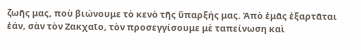ζωῆς μας, ποὺ βιώνουμε τὸ κενὸ τῆς ὕπαρξής μας. Ἀπὸ ἐμᾶς ἐξαρτᾶται ἐάν, σὰν τὸν Ζακχαῖο, τὸν προσεγγίσουμε μὲ ταπείνωση καὶ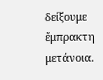δείξουμε ἔμπρακτη μετάνοια.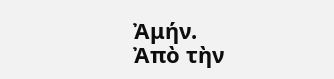Ἀμήν.
Ἀπὸ τὴν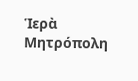Ἱερὰ Μητρόπολη